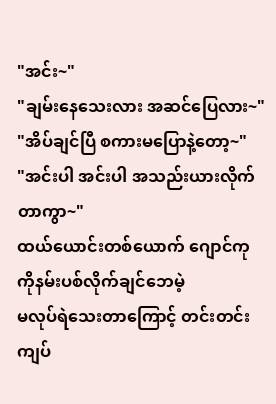"အင်း~"
"ချမ်းနေသေးလား အဆင်ပြေလား~"
"အိပ်ချင်ပြီ စကားမပြောနဲ့တော့~"
"အင်းပါ အင်းပါ အသည်းယားလိုက်တာကွာ~"
ထယ်ယောင်းတစ်ယောက် ဂျောင်ကုကိုနမ်းပစ်လိုက်ချင်ဘေမဲ့
မလုပ်ရဲသေးတာကြောင့် တင်းတင်းကျပ်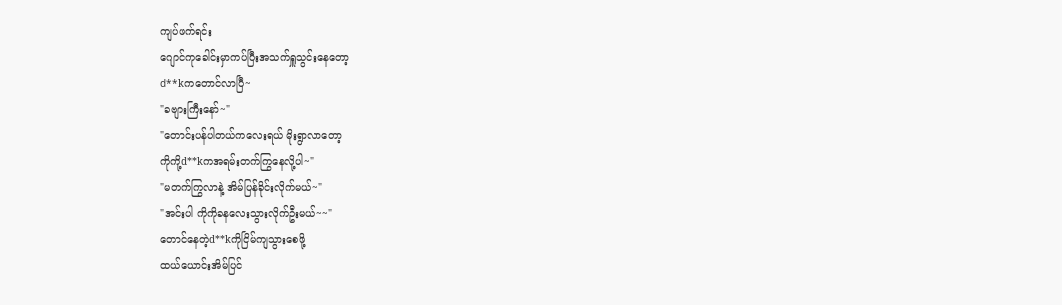ကျပ်ဖက်ရင်း
ဂျောင်ကုခေါင်းမှာကပ်ပြီးအသက်ရှူသွင်းနေတော့
d**kကတောင်လာပြီ~
"ခဗျားကြီးနော်~"
"တောင်းပန်ပါတယ်ကလေးရယ် မိုးရွာလာတော့
ကိုကို့d**kကအရမ်းတက်ကြွနေလို့ပါ~"
"မတက်ကြွလာနဲ့ အိမ်ပြန်ခိုင်းလိုက်မယ်~"
"အင်းပါ ကိုကိုခနလေးသွားလိုက်ဦးမယ်~~"
တောင်နေတဲ့d**kကိုငြိမ်ကျသွားစေဖို့
ထယ်ယောင်းအိမ်ပြင်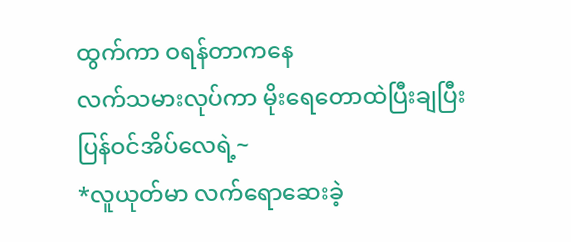ထွက်ကာ ဝရန်တာကနေ
လက်သမားလုပ်ကာ မိုးရေတောထဲပြီးချပြီး ပြန်ဝင်အိပ်လေရဲ့~
*လူယုတ်မာ လက်ရောဆေးခဲ့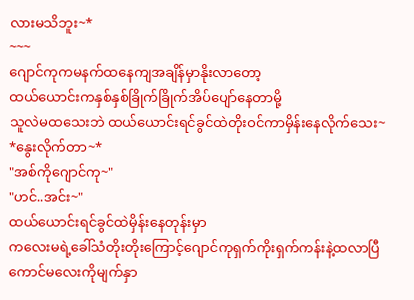လားမသိဘူး~*
~~~
ဂျောင်ကုကမနက်ထနေကျအချိန်မှာနိုးလာတော့
ထယ်ယောင်းကနှစ်နှစ်ခြိုက်ခြိုက်အိပ်ပျော်နေတာမို့
သူလဲမထသေးဘဲ ထယ်ယောင်းရင်ခွင်ထဲတိုးဝင်ကာမှိန်းနေလိုက်သေး~
*နွေးလိုက်တာ~*
"အစ်ကိုဂျောင်ကု~"
"ဟင်..အင်း~"
ထယ်ယောင်းရင်ခွင်ထဲမှိန်းနေတုန်းမှာ
ကလေးမရဲ့ခေါ်သံတိုးတိုးကြောင့်ဂျောင်ကုရှက်ကိုးရှက်ကန်းနဲ့ထလာပြီ ကောင်မလေးကိုမျက်နှာ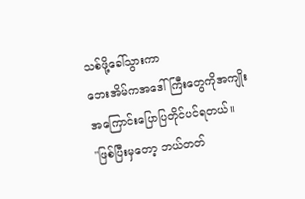သစ်ဖို့ခေါ်သွားကာ
ဘေးအိမ်ကအဒေါ်ကြီးတွေကိုအကျိုးအကြောင်းပြောပြတိုင်ပင်ရတယ်။
"ဖြစ်ပြီးမှတော့ ဘယ်တတ်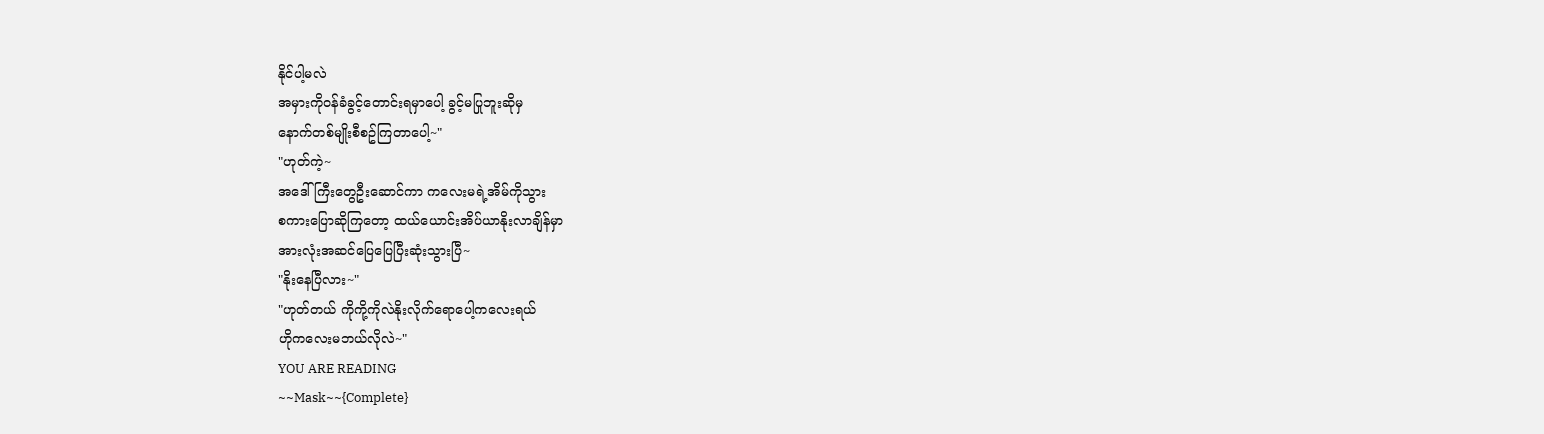နိုင်ပါ့မလဲ
အမှားကိုဝန်ခံခွင့်တောင်းရမှာပေါ့ ခွင့်မပြုဘူးဆိုမှ
နောက်တစ်မျိုးစီစဥ်ကြတာပေါ့~"
"ဟုတ်ကဲ့~
အဒေါ်ကြီးတွေဦးဆောင်ကာ ကလေးမရဲ့အိမ်ကိုသွား
စကားပြောဆိုကြတော့ ထယ်ယောင်းအိပ်ယာနိုးလာချိန်မှာ
အားလုံးအဆင်ပြေပြေပြီးဆုံးသွားပြီ~
"နိုးနေပြီလား~"
"ဟုတ်တယ် ကိုကို့ကိုလဲနိုးလိုက်ရောပေါ့ကလေးရယ်
ဟိုကလေးမဘယ်လိုလဲ~"
YOU ARE READING
~~Mask~~{Complete}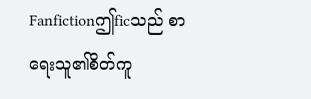Fanfictionဤficသည် စာရေးသူ၏စိတ်ကူ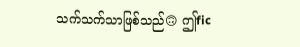သက်သက်သာဖြစ်သည်🙃 ဤfic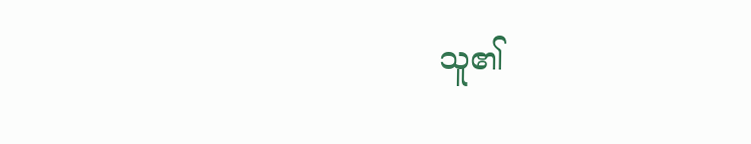သူ၏